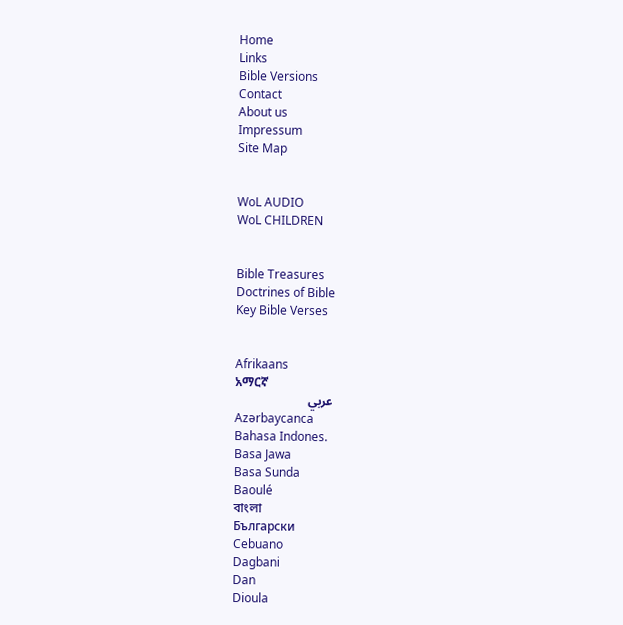Home
Links
Bible Versions
Contact
About us
Impressum
Site Map


WoL AUDIO
WoL CHILDREN


Bible Treasures
Doctrines of Bible
Key Bible Verses


Afrikaans
አማርኛ
عربي
Azərbaycanca
Bahasa Indones.
Basa Jawa
Basa Sunda
Baoulé
বাংলা
Български
Cebuano
Dagbani
Dan
Dioula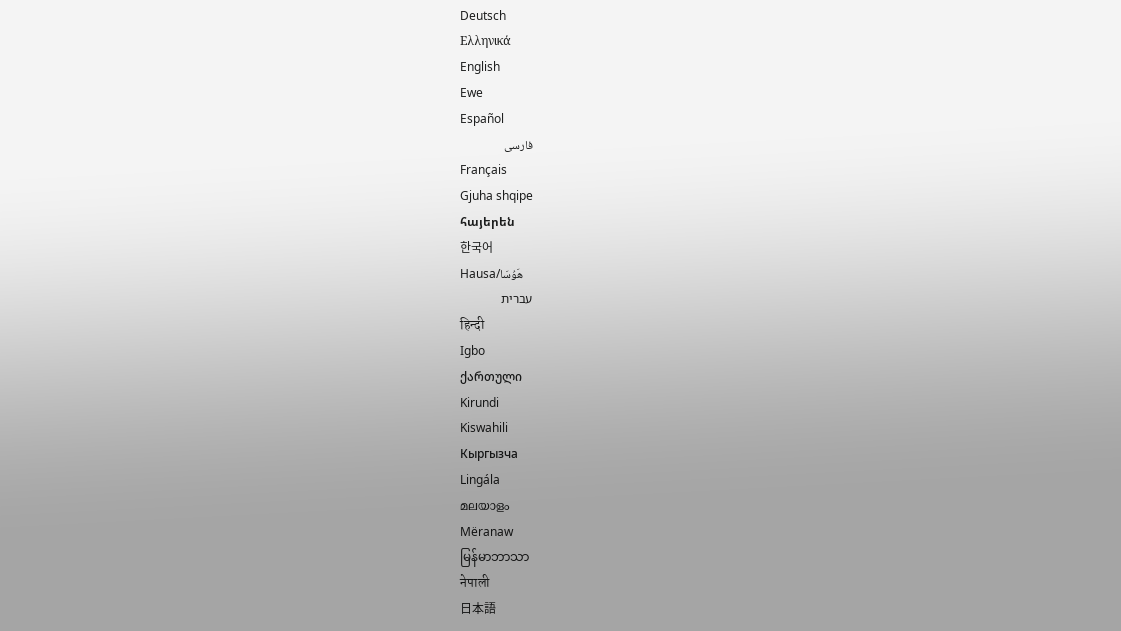Deutsch
Ελληνικά
English
Ewe
Español
فارسی
Français
Gjuha shqipe
հայերեն
한국어
Hausa/هَوُسَا
עברית
हिन्दी
Igbo
ქართული
Kirundi
Kiswahili
Кыргызча
Lingála
മലയാളം
Mëranaw
မြန်မာဘာသာ
नेपाली
日本語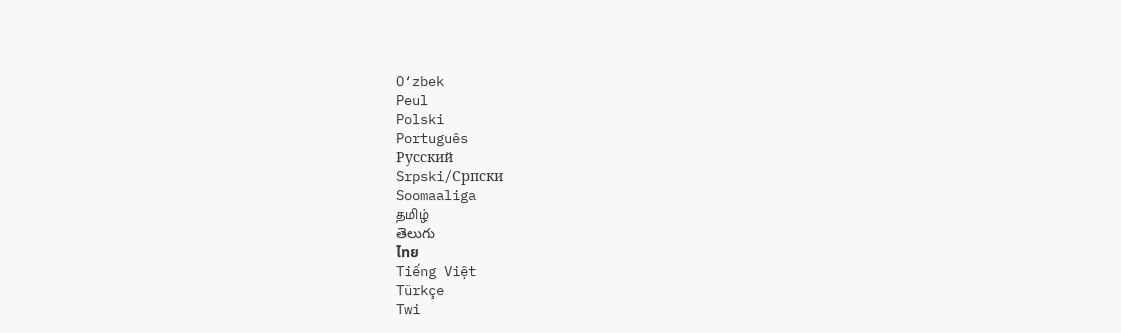O‘zbek
Peul
Polski
Português
Русский
Srpski/Српски
Soomaaliga
தமிழ்
తెలుగు
ไทย
Tiếng Việt
Türkçe
Twi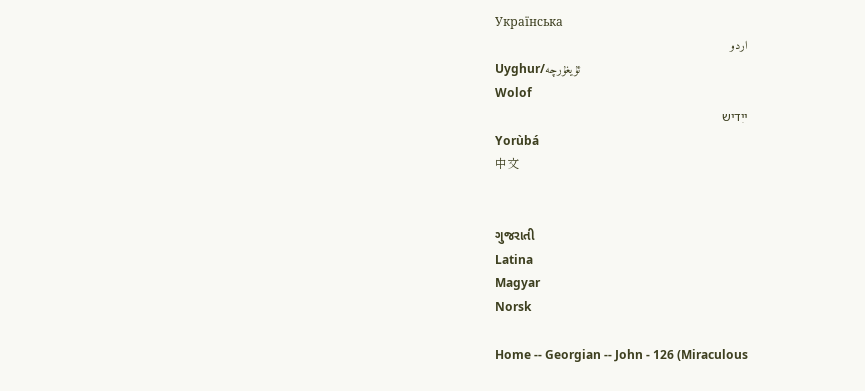Українська
اردو
Uyghur/ئۇيغۇرچه
Wolof
ייִדיש
Yorùbá
中文


ગુજરાતી
Latina
Magyar
Norsk

Home -- Georgian -- John - 126 (Miraculous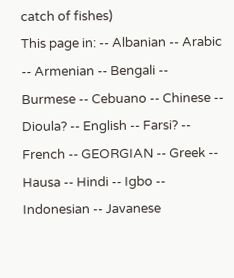catch of fishes)
This page in: -- Albanian -- Arabic -- Armenian -- Bengali -- Burmese -- Cebuano -- Chinese -- Dioula? -- English -- Farsi? -- French -- GEORGIAN -- Greek -- Hausa -- Hindi -- Igbo -- Indonesian -- Javanese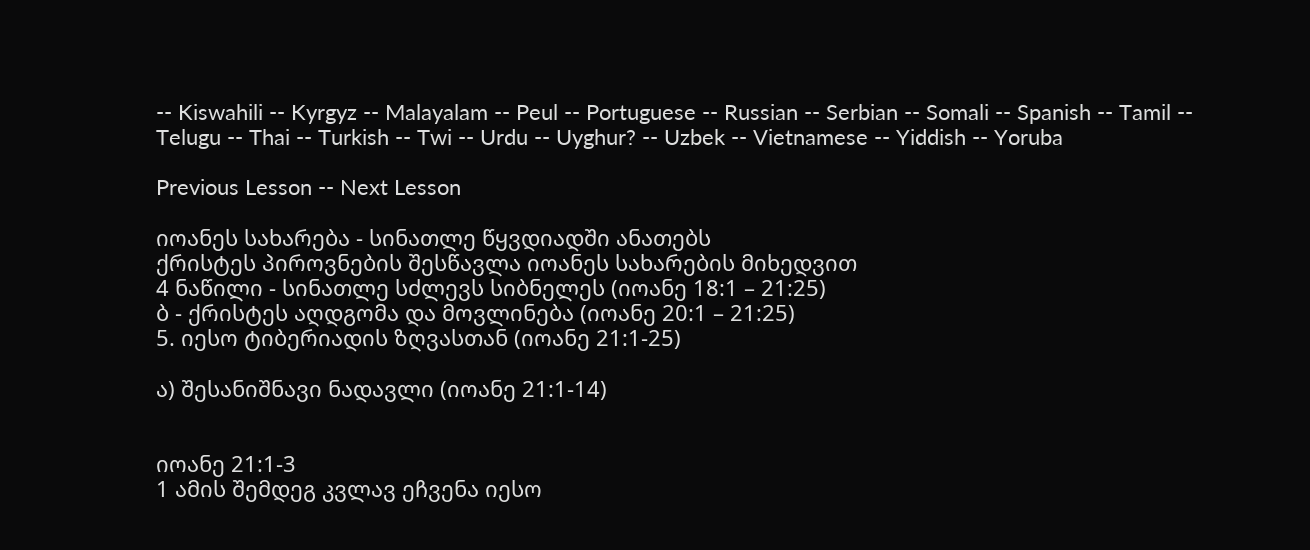-- Kiswahili -- Kyrgyz -- Malayalam -- Peul -- Portuguese -- Russian -- Serbian -- Somali -- Spanish -- Tamil -- Telugu -- Thai -- Turkish -- Twi -- Urdu -- Uyghur? -- Uzbek -- Vietnamese -- Yiddish -- Yoruba

Previous Lesson -- Next Lesson

იოანეს სახარება - სინათლე წყვდიადში ანათებს
ქრისტეს პიროვნების შესწავლა იოანეს სახარების მიხედვით
4 ნაწილი - სინათლე სძლევს სიბნელეს (იოანე 18:1 – 21:25)
ბ - ქრისტეს აღდგომა და მოვლინება (იოანე 20:1 – 21:25)
5. იესო ტიბერიადის ზღვასთან (იოანე 21:1-25)

ა) შესანიშნავი ნადავლი (იოანე 21:1-14)


იოანე 21:1-3
1 ამის შემდეგ კვლავ ეჩვენა იესო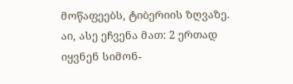მოწაფეებს, ტიბერიის ზღვაზე. აი, ასე ეჩვენა მათ: 2 ერთად იყვნენ სიმონ-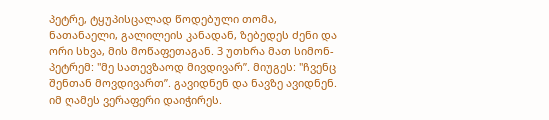პეტრე, ტყუპისცალად წოდებული თომა, ნათანაელი, გალილეის კანადან, ზებედეს ძენი და ორი სხვა, მის მოწაფეთაგან. 3 უთხრა მათ სიმონ-პეტრემ: "მე სათევზაოდ მივდივარ”. მიუგეს: "ჩვენც შენთან მოვდივართ”. გავიდნენ და ნავზე ავიდნენ. იმ ღამეს ვერაფერი დაიჭირეს.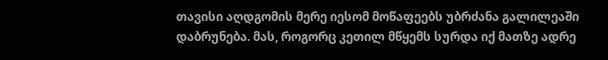თავისი აღდგომის მერე იესომ მოწაფეებს უბრძანა გალილეაში დაბრუნება. მას, როგორც კეთილ მწყემს სურდა იქ მათზე ადრე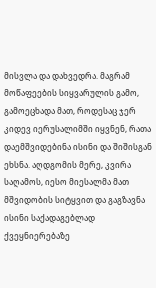მისვლა და დახვედრა. მაგრამ მოწაფეების სიყვარულის გამო, გამოეცხადა მათ, როდესაც ჯერ კიდევ იერუსალიმში იყვნენ, რათა დაემშვიდებინა ისინი და შიშისგან ეხსნა. აღდგომის მერე, კვირა საღამოს, იესო მიესალმა მათ მშვიდობის სიტყვით და გაგზავნა ისინი საქადაგებლად ქვეყნიერებაზე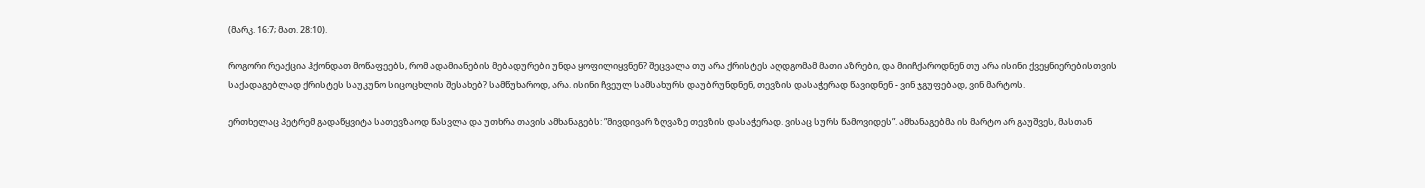(მარკ. 16:7; მათ. 28:10).

როგორი რეაქცია ჰქონდათ მოწაფეებს, რომ ადამიანების მებადურები უნდა ყოფილიყვნენ? შეცვალა თუ არა ქრისტეს აღდგომამ მათი აზრები, და მიიჩქაროდნენ თუ არა ისინი ქვეყნიერებისთვის საქადაგებლად ქრისტეს საუკუნო სიცოცხლის შესახებ? სამწუხაროდ, არა. ისინი ჩვეულ სამსახურს დაუბრუნდნენ, თევზის დასაჭერად წავიდნენ - ვინ ჯგუფებად, ვინ მარტოს.

ერთხელაც პეტრემ გადაწყვიტა სათევზაოდ წასვლა და უთხრა თავის ამხანაგებს: ”მივდივარ ზღვაზე თევზის დასაჭერად. ვისაც სურს წამოვიდეს”. ამხანაგებმა ის მარტო არ გაუშვეს, მასთან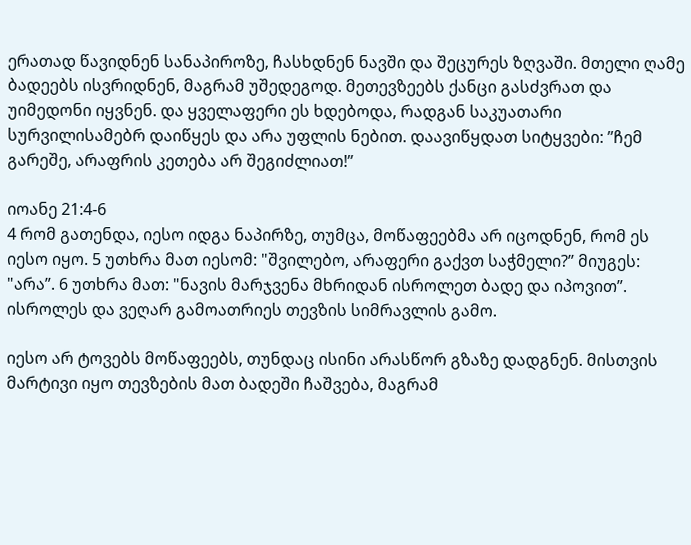ერათად წავიდნენ სანაპიროზე, ჩასხდნენ ნავში და შეცურეს ზღვაში. მთელი ღამე ბადეებს ისვრიდნენ, მაგრამ უშედეგოდ. მეთევზეებს ქანცი გასძვრათ და უიმედონი იყვნენ. და ყველაფერი ეს ხდებოდა, რადგან საკუათარი სურვილისამებრ დაიწყეს და არა უფლის ნებით. დაავიწყდათ სიტყვები: ”ჩემ გარეშე, არაფრის კეთება არ შეგიძლიათ!”

იოანე 21:4-6
4 რომ გათენდა, იესო იდგა ნაპირზე, თუმცა, მოწაფეებმა არ იცოდნენ, რომ ეს იესო იყო. 5 უთხრა მათ იესომ: "შვილებო, არაფერი გაქვთ საჭმელი?” მიუგეს: "არა”. 6 უთხრა მათ: "ნავის მარჯვენა მხრიდან ისროლეთ ბადე და იპოვით”. ისროლეს და ვეღარ გამოათრიეს თევზის სიმრავლის გამო.

იესო არ ტოვებს მოწაფეებს, თუნდაც ისინი არასწორ გზაზე დადგნენ. მისთვის მარტივი იყო თევზების მათ ბადეში ჩაშვება, მაგრამ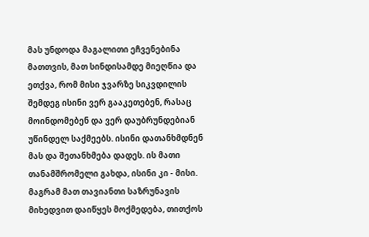მას უნდოდა მაგალითი ეჩვენებინა მათთვის, მათ სინდისამდე მიეღწია და ეთქვა, რომ მისი ჯვარზე სიკვდილის შემდეგ ისინი ვერ გააკეთებენ, რასაც მოინდომებენ და ვერ დაუბრუნდებიან უწინდელ საქმეებს. ისინი დათანხმდნენ მას და შეთანხმება დადეს. ის მათი თანამშრომელი გახდა, ისინი კი - მისი. მაგრამ მათ თავიანთი საზრუნავის მიხედვით დაიწყეს მოქმედება, თითქოს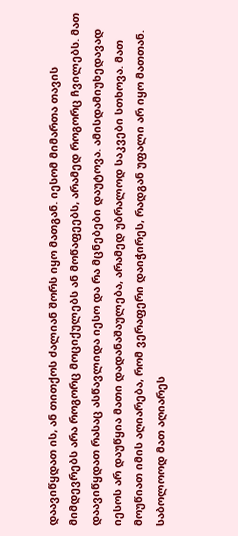დაავიწყდათ ის, ან თითქოს ძალიან შორს იყო მათგან. იესომ მიმართა თავის მიმდევრებს არა როგორც მოციქულებს ან მოწაფეებს, არამედ როგორც ჩვილებს. მათ დაავიწყდათ რასაც ასწავლიდა იესო და რა მცნებები დაუტოვა. ამისდამიუხედავად იესოს არ დაუწყია მათი დადანაშაულება, არამედ უბრალოდ საკვები სთხოვა. მათ მოუწიათ იმის აღიარება, რომ ვერაფერი დაიჭირეს, რადგან უფალი არ იყო მათთან. საბოლოოდ მათ აღიარეს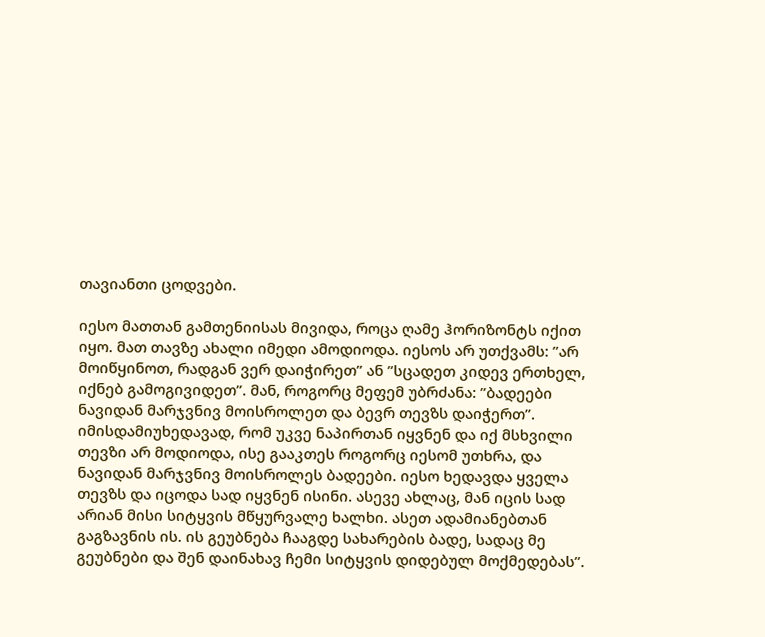თავიანთი ცოდვები.

იესო მათთან გამთენიისას მივიდა, როცა ღამე ჰორიზონტს იქით იყო. მათ თავზე ახალი იმედი ამოდიოდა. იესოს არ უთქვამს: ”არ მოიწყინოთ, რადგან ვერ დაიჭირეთ” ან ”სცადეთ კიდევ ერთხელ, იქნებ გამოგივიდეთ”. მან, როგორც მეფემ უბრძანა: ”ბადეები ნავიდან მარჯვნივ მოისროლეთ და ბევრ თევზს დაიჭერთ”. იმისდამიუხედავად, რომ უკვე ნაპირთან იყვნენ და იქ მსხვილი თევზი არ მოდიოდა, ისე გააკთეს როგორც იესომ უთხრა, და ნავიდან მარჯვნივ მოისროლეს ბადეები. იესო ხედავდა ყველა თევზს და იცოდა სად იყვნენ ისინი. ასევე ახლაც, მან იცის სად არიან მისი სიტყვის მწყურვალე ხალხი. ასეთ ადამიანებთან გაგზავნის ის. ის გეუბნება ჩააგდე სახარების ბადე, სადაც მე გეუბნები და შენ დაინახავ ჩემი სიტყვის დიდებულ მოქმედებას”.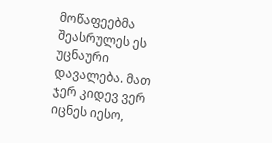მოწაფეებმა შეასრულეს ეს უცნაური დავალება. მათ ჯერ კიდევ ვერ იცნეს იესო,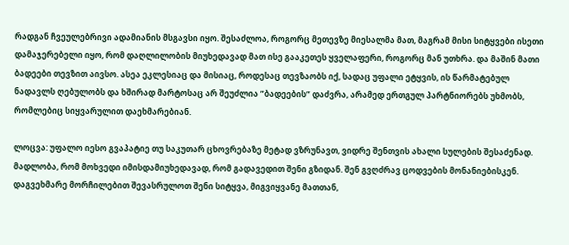რადგან ჩვეულებრივი ადამიანის მსგავსი იყო. შესაძლოა, როგორც მეთევზე მიესალმა მათ, მაგრამ მისი სიტყვები ისეთი დამაჯერებელი იყო, რომ დაღლილობის მიუხედავად მათ ისე გააკეთეს ყველაფერი, როგორც მან უთხრა. და მაშინ მათი ბადეები თევზით აივსო. ასეა ეკლესიაც და მისიაც, როდესაც თევზაობს იქ, სადაც უფალი ეტყვის, ის წარმატებულ ნადავლს ღებულობს და ხშირად მარტოსაც არ შეუძლია ”ბადეების” დაძვრა, არამედ ერთგულ პარტნიორებს უხმობს, რომლებიც სიყვარულით დაეხმარებიან.

ლოცვა: უფალო იესო გვაპატიე თუ საკუთარ ცხოვრებაზე მეტად ვზრუნავთ, ვიდრე შენთვის ახალი სულების შესაძენად. მადლობა, რომ მოხვედი იმისდამიუხედავად, რომ გადავედით შენი გზიდან. შენ გვღძრავ ცოდვების მონანიებისკენ. დაგვეხმარე მორჩილებით შევასრულოთ შენი სიტყვა, მიგვიყვანე მათთან,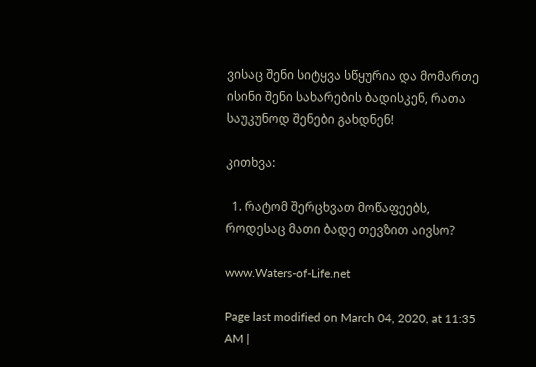ვისაც შენი სიტყვა სწყურია და მომართე ისინი შენი სახარების ბადისკენ, რათა საუკუნოდ შენები გახდნენ!

კითხვა:

  1. რატომ შერცხვათ მოწაფეებს, როდესაც მათი ბადე თევზით აივსო?

www.Waters-of-Life.net

Page last modified on March 04, 2020, at 11:35 AM |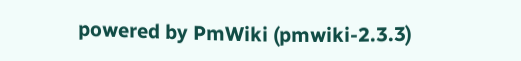powered by PmWiki (pmwiki-2.3.3)